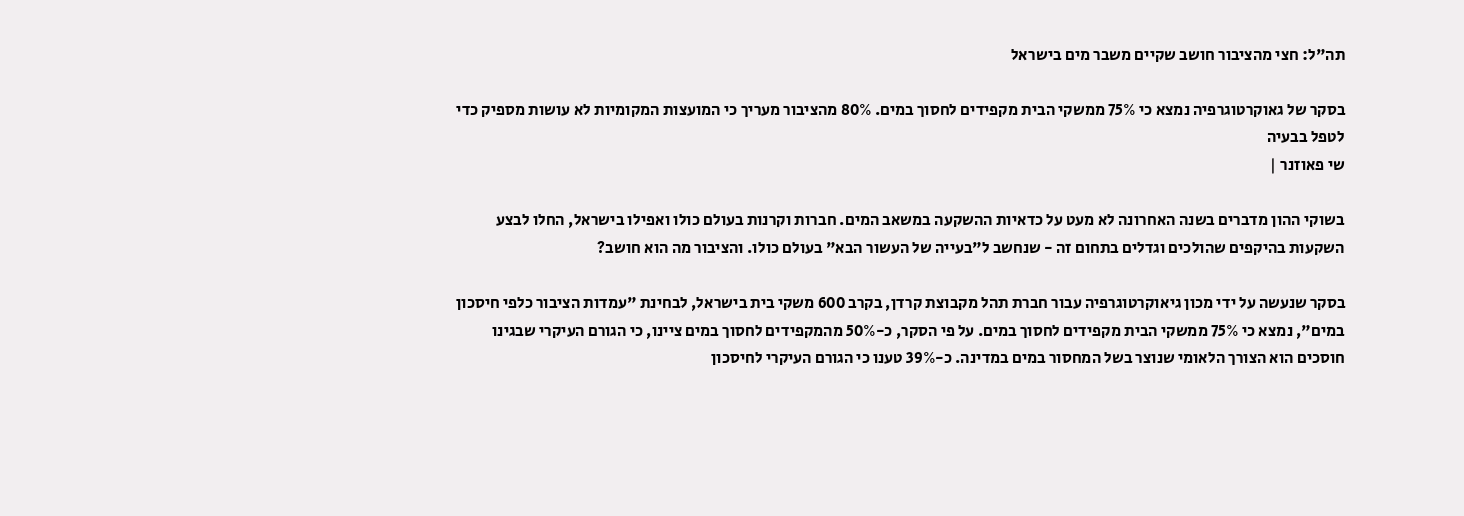תה"ל: חצי מהציבור חושב שקיים משבר מים בישראל

בסקר של גאוקרטוגרפיה נמצא כי 75% ממשקי הבית מקפידים לחסוך במים. 80% מהציבור מעריך כי המועצות המקומיות לא עושות מספיק כדי לטפל בבעיה
שי פאוזנר |

בשוקי ההון מדברים בשנה האחרונה לא מעט על כדאיות ההשקעה במשאב המים. חברות וקרנות בעולם כולו ואפילו בישראל, החלו לבצע השקעות בהיקפים שהולכים וגדלים בתחום זה - שנחשב ל"בעייה של העשור הבא" בעולם כולו. והציבור מה הוא חושב?

בסקר שנעשה על ידי מכון גיאוקרטוגרפיה עבור חברת תהל מקבוצת קרדן, בקרב 600 משקי בית בישראל, לבחינת "עמדות הציבור כלפי חיסכון במים", נמצא כי 75% ממשקי הבית מקפידים לחסוך במים. על פי הסקר, כ-50% מהמקפידים לחסוך במים ציינו, כי הגורם העיקרי שבגינו חוסכים הוא הצורך הלאומי שנוצר בשל המחסור במים במדינה. כ-39% טענו כי הגורם העיקרי לחיסכון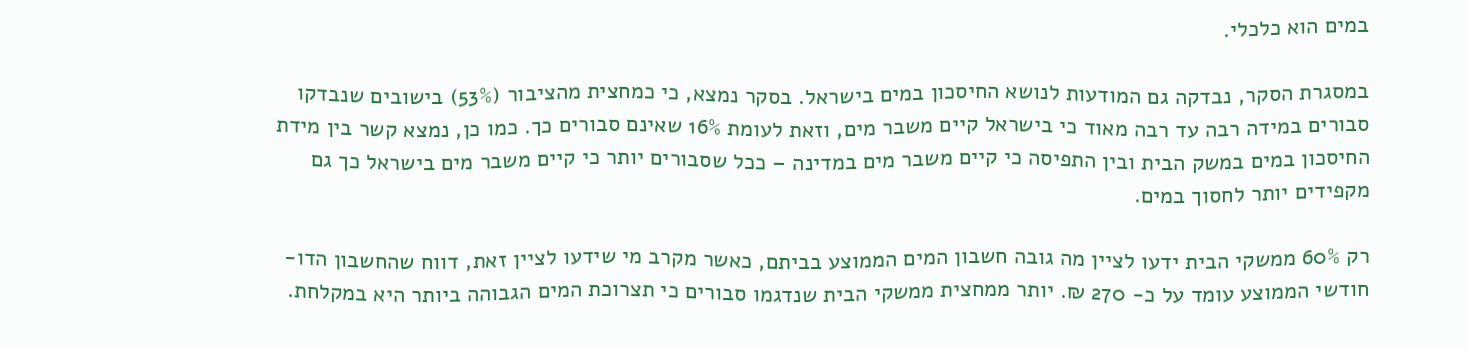במים הוא כלכלי.

במסגרת הסקר, נבדקה גם המודעות לנושא החיסכון במים בישראל. בסקר נמצא, כי כמחצית מהציבור (53%) בישובים שנבדקו סבורים במידה רבה עד רבה מאוד כי בישראל קיים משבר מים, וזאת לעומת 16% שאינם סבורים כך. כמו כן, נמצא קשר בין מידת החיסכון במים במשק הבית ובין התפיסה כי קיים משבר מים במדינה – ככל שסבורים יותר כי קיים משבר מים בישראל כך גם מקפידים יותר לחסוך במים.

רק 60% ממשקי הבית ידעו לציין מה גובה חשבון המים הממוצע בביתם, כאשר מקרב מי שידעו לציין זאת, דווח שהחשבון הדו-חודשי הממוצע עומד על כ- 270 ₪. יותר ממחצית ממשקי הבית שנדגמו סבורים כי תצרוכת המים הגבוהה ביותר היא במקלחת.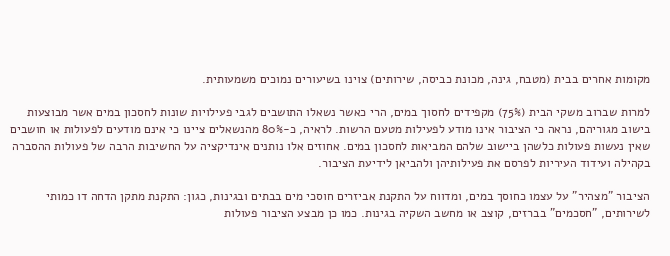מקומות אחרים בבית (מטבח, גינה, מכונת כביסה, שירותים) צוינו בשיעורים נמוכים משמעותית.

למרות שברוב משקי הבית (75%) מקפידים לחסוך במים, הרי כאשר נשאלו התושבים לגבי פעילויות שונות לחסכון במים אשר מבוצעות בישוב מגוריהם, נראה כי הציבור אינו מודע לפעילות מטעם הרשות. לראיה, כ-80% מהנשאלים ציינו כי אינם מודעים לפעולות או חושבים שאין נעשות פעולות כלשהן ביישוב שלהם המביאות לחסכון במים. אחוזים אלו נותנים אינדיקציה על החשיבות הרבה של פעולות ההסברה בקהילה ועידוד העיריות לפרסם את פעילותיהן ולהביאן לידיעת הציבור.

הציבור "מצהיר" על עצמו כחוסך במים, ומדווח על התקנת אביזרים חוסכי מים בבתים ובגינות, כגון: התקנת מתקן הדחה דו כמותי לשירותים, "חסכמים" בברזים, קוצב או מחשב השקיה בגינות. כמו כן מבצע הציבור פעולות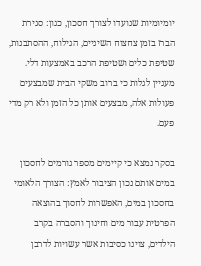יומיומיות שנועדו לצורך חסכון, כגון: סגירת הברז בזמן צחצוח השיניים, הגילוח, ההסתבנות, שטיפת כלים ושטיפת הרכב באמצעות דלי. מעניין לגלות כי ברוב משקי הבית שמבצעים פעולות אלה, מבצעים אותן כל הזמן ולא רק מדי פעם.

בסקר נמצא כי קיימים מספר גורמים לחסכון במים אותם נכון הציבור לאמץ: הצורך הלאומי בחסכון במים, האפשרות לחסוך בהוצאה הפרטית עבור מים וחינוך והסברה בקרב הילדים, צוינו כסיבות אשר עשויות לדרבן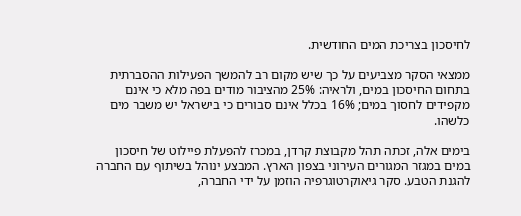לחיסכון בצריכת המים החודשית.

ממצאי הסקר מצביעים על כך שיש מקום רב להמשך הפעילות ההסברתית בתחום החיסכון במים, ולראיה: 25% מהציבור מודים בפה מלא כי אינם מקפידים לחסוך במים; 16% בכלל אינם סבורים כי בישראל יש משבר מים כלשהו.

בימים אלה, זכתה תהל מקבוצת קרדן, במכרז להפעלת פיילוט של חיסכון במים במגזר המגורים העירוני בצפון הארץ. המבצע ינוהל בשיתוף עם החברה להגנת הטבע. סקר גיאוקרטוגרפיה הוזמן על ידי החברה,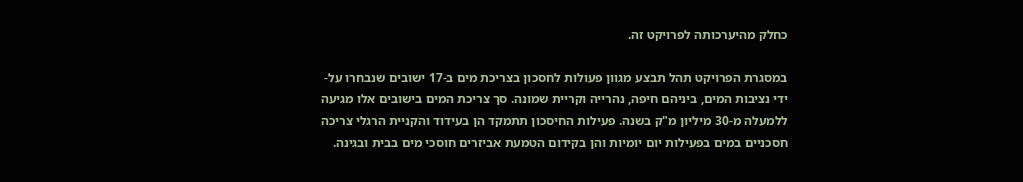כחלק מהיערכותה לפרויקט זה.

במסגרת הפרויקט תהל תבצע מגוון פעולות לחסכון בצריכת מים ב-17 ישובים שנבחרו על-ידי נציבות המים, ביניהם חיפה, נהרייה וקריית שמונה. סך צריכת המים בישובים אלו מגיעה ללמעלה מ-30 מיליון מ"ק בשנה. פעילות החיסכון תתמקד הן בעידוד והקניית הרגלי צריכה חסכניים במים בפעילות יום יומיות והן בקידום הטמעת אביזרים חוסכי מים בבית ובגינה.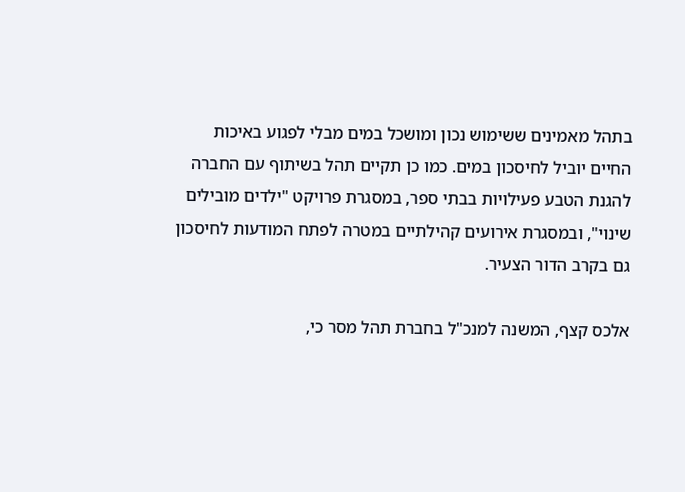בתהל מאמינים ששימוש נכון ומושכל במים מבלי לפגוע באיכות החיים יוביל לחיסכון במים. כמו כן תקיים תהל בשיתוף עם החברה להגנת הטבע פעילויות בבתי ספר, במסגרת פרויקט "ילדים מובילים שינוי", ובמסגרת אירועים קהילתיים במטרה לפתח המודעות לחיסכון גם בקרב הדור הצעיר.

אלכס קצף, המשנה למנכ"ל בחברת תהל מסר כי,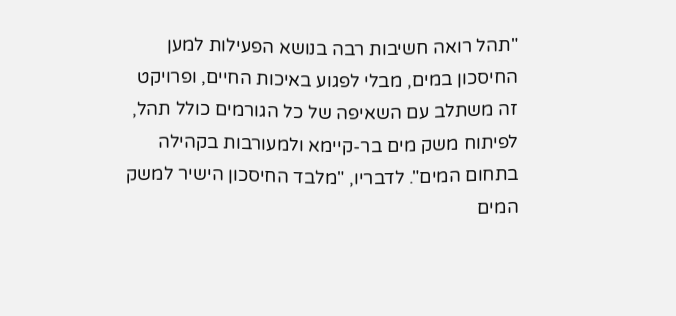"תהל רואה חשיבות רבה בנושא הפעילות למען החיסכון במים, מבלי לפגוע באיכות החיים, ופרויקט זה משתלב עם השאיפה של כל הגורמים כולל תהל, לפיתוח משק מים בר-קיימא ולמעורבות בקהילה בתחום המים". לדבריו, "מלבד החיסכון הישיר למשק המים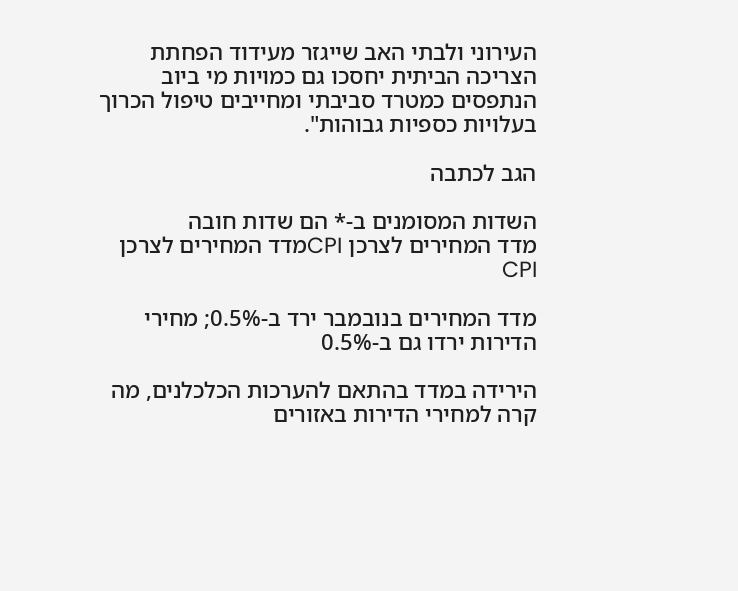העירוני ולבתי האב שייגזר מעידוד הפחתת הצריכה הביתית יחסכו גם כמויות מי ביוב הנתפסים כמטרד סביבתי ומחייבים טיפול הכרוך בעלויות כספיות גבוהות".

הגב לכתבה

השדות המסומנים ב-* הם שדות חובה
מדד המחירים לצרכן CPIמדד המחירים לצרכן CPI

מדד המחירים בנובמבר ירד ב-0.5%; מחירי הדירות ירדו גם ב-0.5%

הירידה במדד בהתאם להערכות הכלכלנים, מה קרה למחירי הדירות באזורים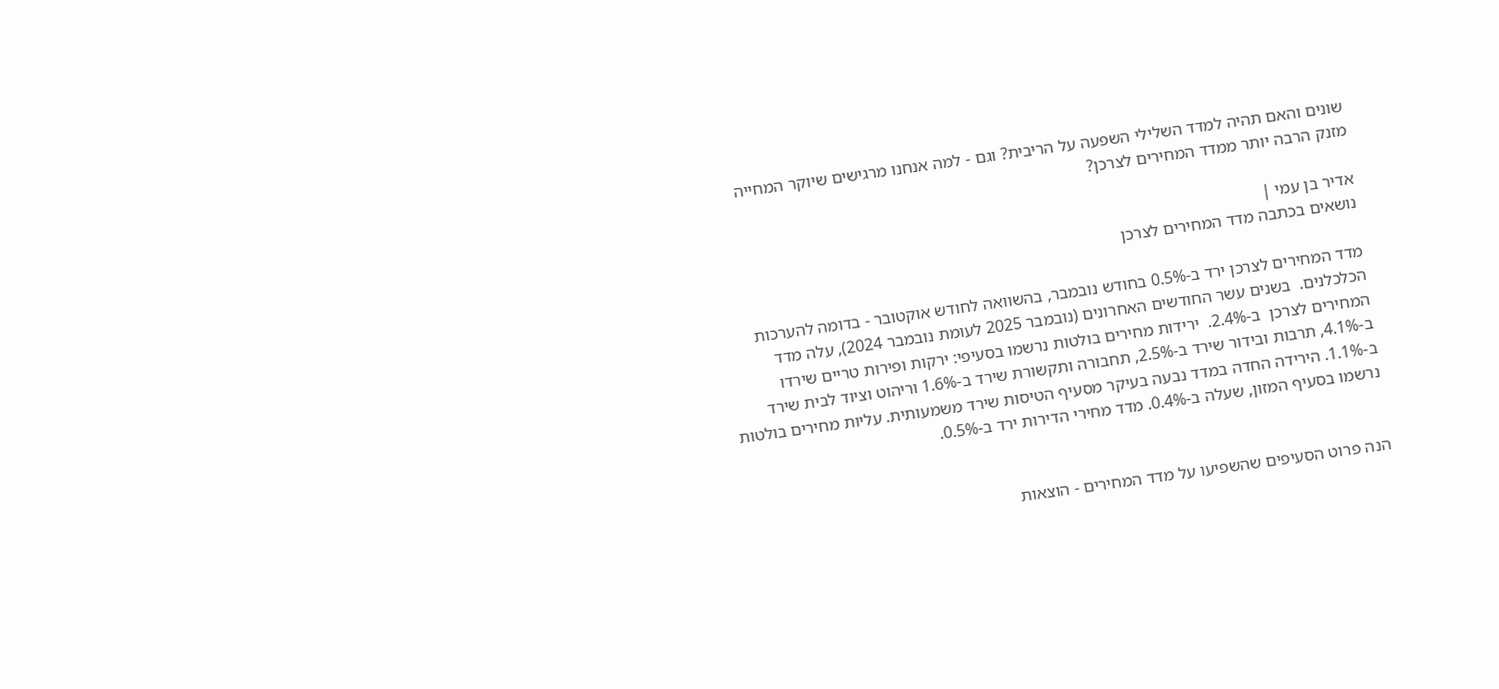שונים והאם תהיה למדד השלילי השפעה על הריבית? וגם - למה אנחנו מרגישים שיוקר המחייה מזנק הרבה יותר ממדד המחירים לצרכן?

אדיר בן עמי |
נושאים בכתבה מדד המחירים לצרכן

מדד המחירים לצרכן ירד ב-0.5% בחודש נובמבר, בהשוואה לחודש אוקטובר - בדומה להערכות הכלכלנים.  בשנים עשר החודשים האחרונים (נובמבר 2025 לעומת נובמבר 2024), עלה מדד המחירים לצרכן  ב-2.4%.  ירידות מחירים בולטות נרשמו בסעיפי: ירקות ופירות טריים שירדו ב-4.1%, תרבות ובידור שירד ב-2.5%, תחבורה ותקשורת שירד ב-1.6% וריהוט וציוד לבית שירד ב-1.1%. הירידה החדה במדד נבעה בעיקר מסעיף הטיסות שירד משמעותית. עליות מחירים בולטות נרשמו בסעיף המזון, שעלה ב-0.4%. מדד מחירי הדירות ירד ב-0.5%.


הנה פרוט הסעיפים שהשפיעו על מדד המחירים - הוצאות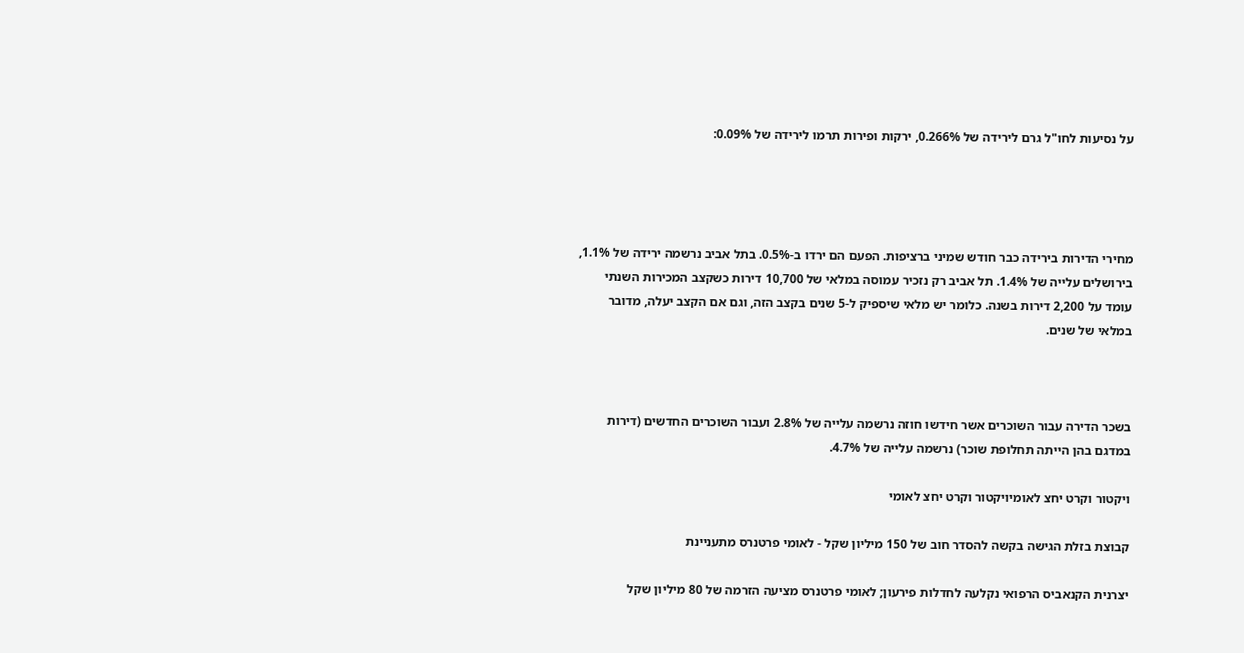על נסיעות לחו"ל גרם לירידה של 0.266%, ירקות ופירות תרמו לירידה של 0.09%:




מחירי הדירות בירידה כבר חודש שמיני ברציפות. הפעם הם ירדו ב-0.5%. בתל אביב נרשמה ירידה של 1.1%, בירושלים עלייה של 1.4%. תל אביב רק נזכיר עמוסה במלאי של 10,700 דירות כשקצב המכירות השנתי עומד על 2,200 דירות בשנה. כלומר יש מלאי שיספיק ל-5 שנים בקצב הזה, וגם אם הקצב יעלה, מדובר במלאי של שנים.



בשכר הדירה עבור השוכרים אשר חידשו חוזה נרשמה עלייה של 2.8% ועבור השוכרים החדשים (דירות במדגם בהן הייתה תחלופת שוכר) נרשמה עלייה של 4.7%.

ויקטור וקרט יחצ לאומיויקטור וקרט יחצ לאומי

קבוצת בזלת הגישה בקשה להסדר חוב של 150 מיליון שקל - לאומי פרטנרס מתעניינת

יצרנית הקנאביס הרפואי נקלעה לחדלות פירעון; לאומי פרטנרס מציעה הזרמה של 80 מיליון שקל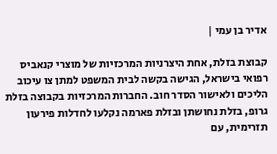אדיר בן עמי |

קבוצת בזלת, אחת היצרניות המרכזיות של מוצרי קנאביס רפואי בישראל, הגישה בקשה לבית המשפט למתן צו עיכוב הליכים ולאישור הסדר חוב. החברות המרכזיות בקבוצה בזלת גרופ, בזלת נחושתן ובזלת פארמה נקלעו לחדלות פירעון תזרימית, עם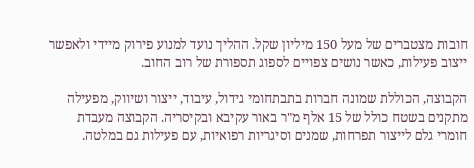חובות מצטברים של מעל 150 מיליון שקל. ההליך נועד למנוע פירוק מיידי ולאפשר ייצוב פעילות, כאשר נושים צפויים לספוג תספורת של רוב החוב.

הקבוצה, הכוללת שמונה חברות בתבתחומי גידול, עיבוד, ייצור ושיווק, מפעילה מתקנים בשטח כולל של 15 אלף מ"ר באור עקיבא ובקיסריה. הקבוצה מעבדת  חומרי גלם לייצור תפרחות, שמנים וסיגריות רפואיות, עם פעילות גם במלטה.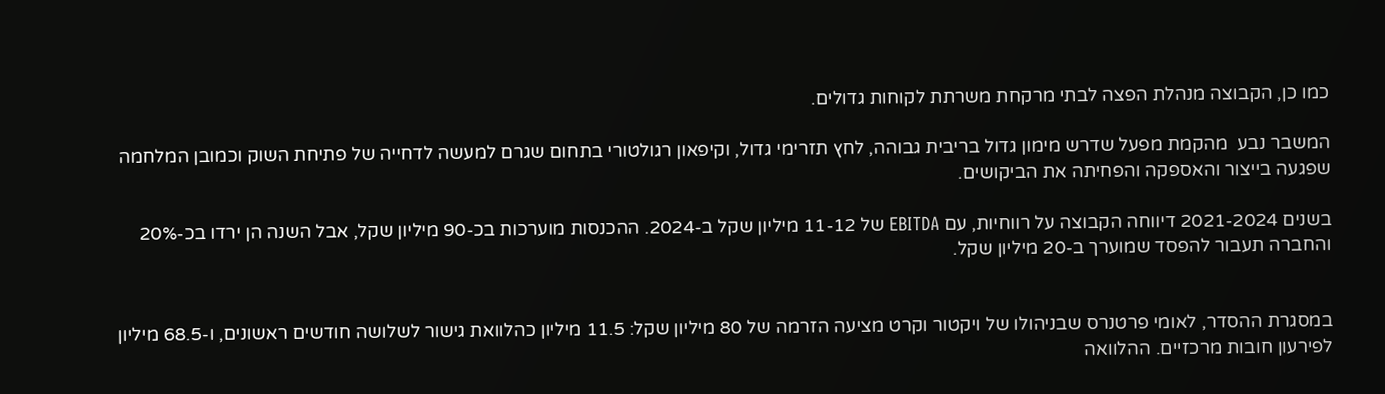כמו כן, הקבוצה מנהלת הפצה לבתי מרקחת משרתת לקוחות גדולים.

המשבר נבע  מהקמת מפעל שדרש מימון גדול בריבית גבוהה, לחץ תזרימי גדול, וקיפאון רגולטורי בתחום שגרם למעשה לדחייה של פתיחת השוק וכמובן המלחמה שפגעה בייצור והאספקה והפחיתה את הביקושים.

בשנים 2021-2024 דיווחה הקבוצה על רווחיות, עם EBITDA של 11-12 מיליון שקל ב-2024. ההכנסות מוערכות בכ-90 מיליון שקל, אבל השנה הן ירדו בכ-20% והחברה תעבור להפסד שמוערך ב-20 מיליון שקל.


במסגרת ההסדר, לאומי פרטנרס שבניהולו של ויקטור וקרט מציעה הזרמה של 80 מיליון שקל: 11.5 מיליון כהלוואת גישור לשלושה חודשים ראשונים, ו-68.5 מיליון לפירעון חובות מרכזיים. ההלוואה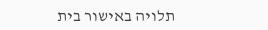תלויה באישור בית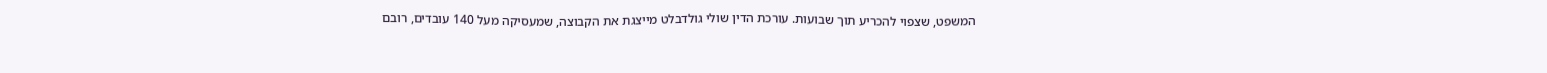המשפט, שצפוי להכריע תוך שבועות. עורכת הדין שולי גולדבלט מייצגת את הקבוצה, שמעסיקה מעל 140 עובדים, רובם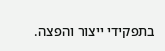בתפקידי ייצור והפצה.